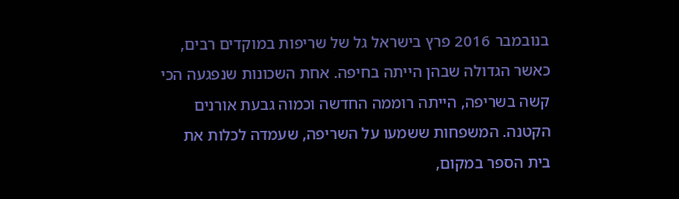בנובמבר 2016 פרץ בישראל גל של שריפות במוקדים רבים, כאשר הגדולה שבהן הייתה בחיפה. אחת השכונות שנפגעה הכי קשה בשריפה, הייתה רוממה החדשה וכמוה גבעת אורנים הקטנה. המשפחות ששמעו על השריפה, שעמדה לכלות את בית הספר במקום,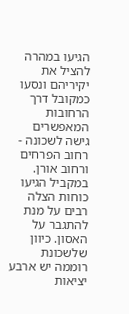הגיעו במהרה להציל את יקיריהם ונסעו כמקובל דרך הרחובות המאפשרים גישה לשכונה - רחוב הפרחים ורחוב אורן. במקביל הגיעו כוחות הצלה רבים על מנת להתגבר על האסון. כיוון שלשכונת רוממה יש ארבע יציאות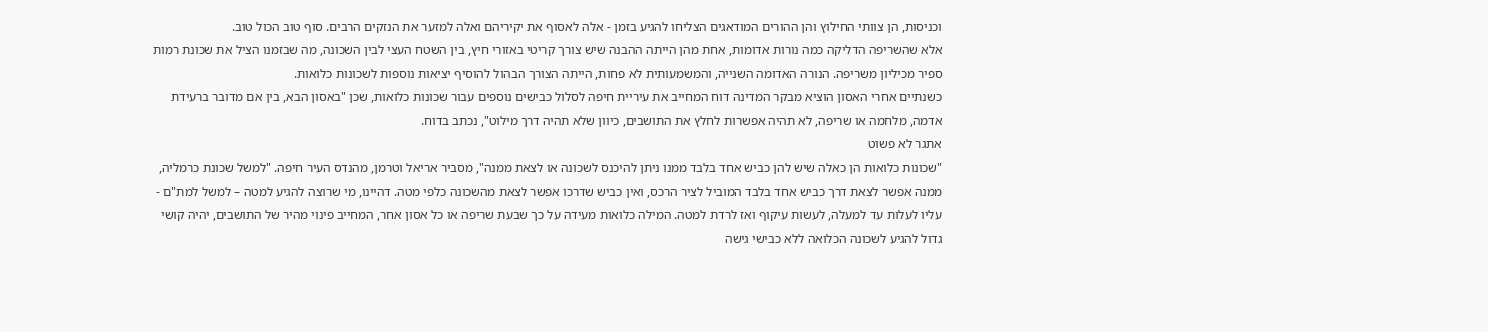וכניסות, הן צוותי החילוץ והן ההורים המודאגים הצליחו להגיע בזמן - אלה לאסוף את יקיריהם ואלה למזער את הנזקים הרבים. סוף טוב הכול טוב.
אלא שהשריפה הדליקה כמה נורות אדומות, אחת מהן הייתה ההבנה שיש צורך קריטי באזורי חיץ, בין השטח העצי לבין השכונה, מה שבזמנו הציל את שכונת רמות ספיר מכיליון משריפה. הנורה האדומה השנייה, והמשמעותית לא פחות, הייתה הצורך הבהול להוסיף יציאות נוספות לשכונות כלואות.
כשנתיים אחרי האסון הוציא מבקר המדינה דוח המחייב את עיריית חיפה לסלול כבישים נוספים עבור שכונות כלואות, שכן "באסון הבא, בין אם מדובר ברעידת אדמה, מלחמה או שריפה, לא תהיה אפשרות לחלץ את התושבים, כיוון שלא תהיה דרך מילוט", נכתב בדוח.
אתגר לא פשוט
"שכונות כלואות הן כאלה שיש להן כביש אחד בלבד ממנו ניתן להיכנס לשכונה או לצאת ממנה", מסביר אריאל וטרמן, מהנדס העיר חיפה. "למשל שכונת כרמליה, ממנה אפשר לצאת דרך כביש אחד בלבד המוביל לציר הרכס, ואין כביש שדרכו אפשר לצאת מהשכונה כלפי מטה. דהיינו, מי שרוצה להגיע למטה – למשל למת"ם - עליו לעלות עד למעלה, לעשות עיקוף ואז לרדת למטה. המילה כלואות מעידה על כך שבעת שריפה או כל אסון אחר, המחייב פינוי מהיר של התושבים, יהיה קושי גדול להגיע לשכונה הכלואה ללא כבישי גישה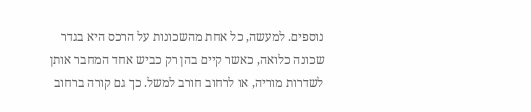נוספים. למעשה, כל אחת מהשכונות על הרכס היא בגדר שכונה כלואה, כאשר קיים בהן רק כביש אחד המחבר אותן לשדרות מוריה, או לרחוב חורב למשל. כך גם קורה ברחוב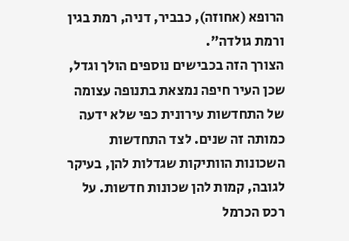הרופא (אחוזה), כבביר, דניה, רמת בגין ורמת גולדה".
הצורך הזה בכבישים נוספים הולך וגדל, שכן העיר חיפה נמצאת בתנופה עצומה של התחדשות עירונית כפי שלא ידעה כמותה זה שנים. לצד התחדשות השכונות הוותיקות שגדלות להן, בעיקר לגובה, קמות להן שכונות חדשות. על רכס הכרמל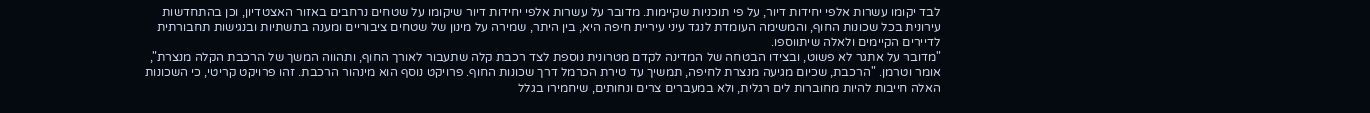לבד יקומו עשרות אלפי יחידות דיור, על פי תוכניות שקיימות. מדובר על עשרות אלפי יחידות דיור שיקומו על שטחים נרחבים באזור האצטדיון, וכן בהתחדשות עירונית בכל שכונות החוף, והמשימה העומדת לנגד עיני עיריית חיפה היא, בין היתר, שמירה על מינון של שטחים ציבוריים ומענה בתשתיות ובנגישות תחבורתית לדיירים הקיימים ולאלה שיתווספו.
"מדובר על אתגר לא פשוט, ובצידו הבטחה של המדינה לקדם מטרונית נוספת לצד רכבת קלה שתעבור לאורך החוף, ותהווה המשך של הרכבת הקלה מנצרת", אומר וטרמן. "הרכבת, שכיום מגיעה מנצרת לחיפה, תמשיך עד טירת הכרמל דרך שכונות החוף. פרויקט נוסף הוא מינהור הרכבת. זהו פרויקט קריטי, כי השכונות האלה חייבות להיות מחוברות לים רגלית, ולא במעברים צרים ונחותים, שיחמירו בגלל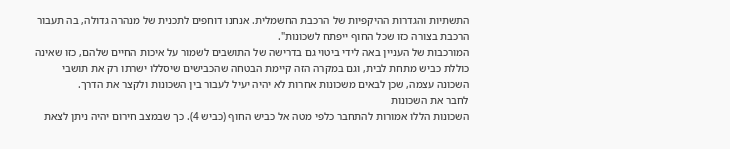התשתיות והגדרות ההיקפיות של הרכבת החשמלית. אנחנו דוחפים לתכנית של מנהרה גדולה, בה תעבור הרכבת בצורה כזו שכל החוף ייפתח לשכונות".
המורכבות של העניין באה לידי ביטוי גם בדרישה של התושבים לשמור על איכות החיים שלהם, כזו שאינה כוללת כביש מתחת לבית, וגם במקרה הזה קיימת הבטחה שהכבישים שיסללו ישרתו רק את תושבי השכונה עצמה, שכן לבאים משכונות אחרות לא יהיה יעיל לעבור בין השכונות ולקצר את הדרך.
לחבר את השכונות
השכונות הללו אמורות להתחבר כלפי מטה אל כביש החוף (כביש 4). כך שבמצב חירום יהיה ניתן לצאת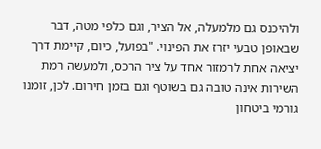ולהיכנס גם מלמעלה, אל הציר, וגם כלפי מטה, דבר שבאופן טבעי יזרז את הפינוי. "בפועל, כיום, קיימת דרך יציאה אחת לרמזור אחד על ציר הרכס, ולמעשה רמת השירות אינה טובה גם בשוטף וגם בזמן חירום. לכן, זומנו גורמי ביטחון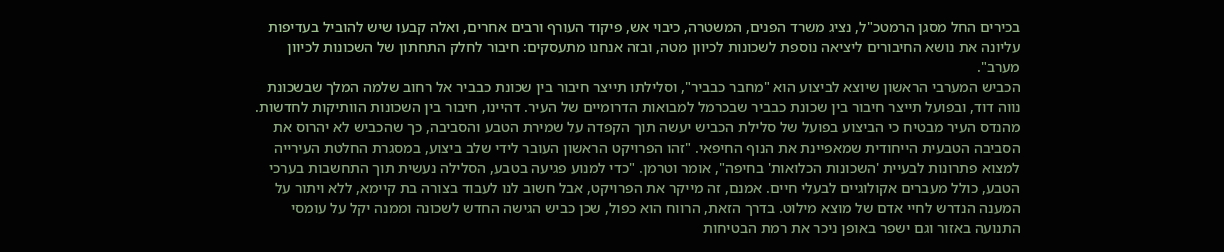בכירים החל מסגן הרמטכ"ל, נציג משרד הפנים, המשטרה, כיבוי אש, פיקוד העורף ורבים אחרים, ואלה קבעו שיש להוביל בעדיפות עליונה את נושא החיבורים ליציאה נוספת לשכונות לכיוון מטה, ובזה אנחנו מתעסקים: חיבור לחלק התחתון של השכונות לכיוון מערב".
הכביש המערבי הראשון שיוצא לביצוע הוא "מחבר כבביר", וסלילתו תייצר חיבור בין שכונת כבביר אל רחוב שלמה המלך שבשכונת נווה דוד, ובפועל תייצר חיבור בין שכונת כבביר שבכרמל למבואות הדרומיים של העיר. דהיינו, חיבור בין השכונות הוותיקות לחדשות.
מהנדס העיר מבטיח כי הביצוע בפועל של סלילת הכביש יעשה תוך הקפדה על שמירת הטבע והסביבה, כך שהכביש לא יהרוס את הסביבה הטבעית הייחודית שמאפיינת את הנוף החיפאי. "זהו הפרויקט הראשון העובר לידי שלב ביצוע, במסגרת החלטת העירייה למצוא פתרונות לבעיית 'השכונות הכלואות' בחיפה", אומר וטרמן. "כדי למנוע פגיעה בטבע, הסלילה נעשית תוך התחשבות בערכי הטבע, כולל מעברים אקולוגיים לבעלי חיים. אמנם, זה מייקר את הפרויקט, אבל חשוב לנו לעבוד בצורה בת קיימא, ללא ויתור על המענה הנדרש לחיי אדם של מוצא מילוט. בדרך הזאת, הרווח הוא כפול, שכן כביש הגישה החדש לשכונה וממנה יקל על עומסי התנועה באזור וגם ישפר באופן ניכר את רמת הבטיחות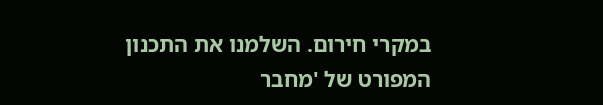במקרי חירום. השלמנו את התכנון המפורט של 'מחבר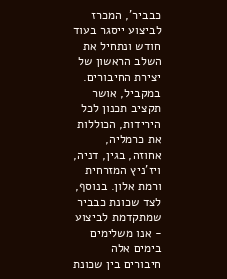כבביר', המכרז לביצוע ייסגר בעוד חודש ונתחיל את השלב הראשון של יצירת החיבורים.
במקביל, אושר תקציב תכנון לכל הירידות, הכוללות את כרמליה, אחוזה, בגין, דניה, ויז'ניץ המזרחית ורמת אלון. בנוסף, לצד שכונת כבביר שמתקדמת לביצוע - אנו משלימים בימים אלה חיבורים בין שכונת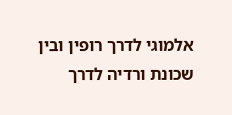אלמוגי לדרך רופין ובין שכונת ורדיה לדרך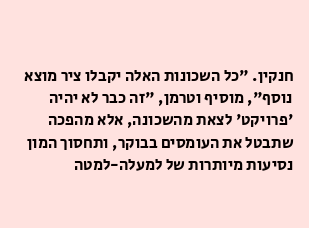חנקין. "כל השכונות האלה יקבלו ציר מוצא נוסף", מוסיף וטרמן, "זה כבר לא יהיה 'פרויקט' לצאת מהשכונה, אלא מהפכה שתבטל את העומסים בבוקר, ותחסוך המון נסיעות מיותרות של למעלה-למטה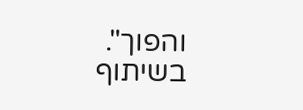והפוך".
בשיתוף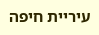עיריית חיפה